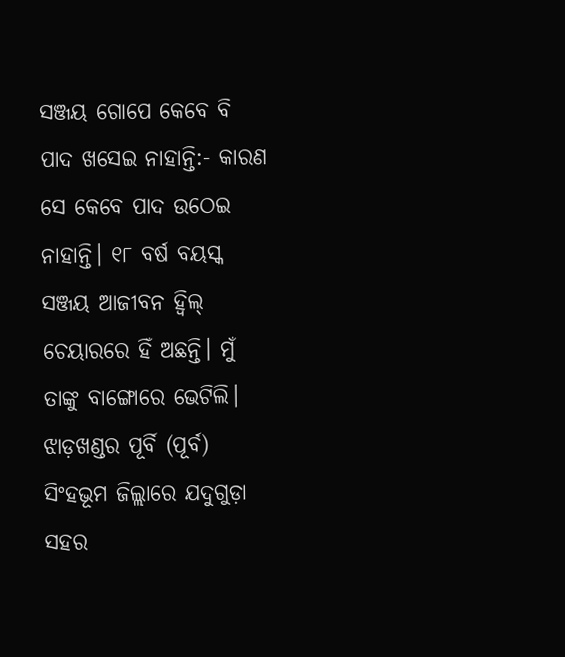ସଞ୍ଜୟ ଗୋପେ କେବେ ବି ପାଦ ଖସେଇ ନାହାନ୍ତି:- କାରଣ ସେ କେବେ ପାଦ ଉଠେଇ ନାହାନ୍ତି। ୧୮ ବର୍ଷ ବୟସ୍କ ସଞ୍ଜୟ ଆଜୀବନ ହ୍ୱିଲ୍ ଚେୟାରରେ ହିଁ ଅଛନ୍ତି। ମୁଁ ତାଙ୍କୁ ବାଙ୍ଗୋରେ ଭେଟିଲି। ଝାଡ଼ଖଣ୍ଡର ପୂର୍ବି (ପୂର୍ବ) ସିଂହଭୂମ ଜିଲ୍ଲାରେ ଯଦୁଗୁଡ଼ା ସହର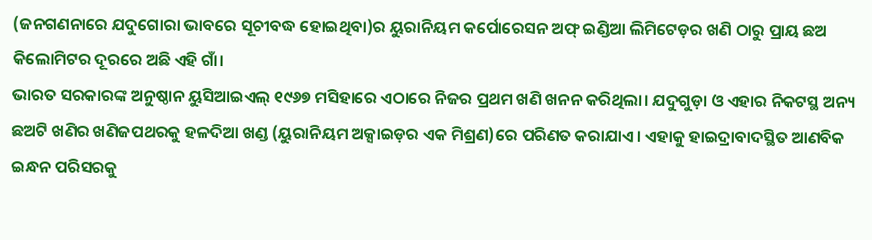(ଜନଗଣନାରେ ଯଦୁଗୋରା ଭାବରେ ସୂଚୀବଦ୍ଧ ହୋଇଥିବା)ର ୟୁରାନିୟମ କର୍ପୋରେସନ ଅଫ୍ ଇଣ୍ଡିଆ ଲିମିଟେଡ଼ର ଖଣି ଠାରୁ ପ୍ରାୟ ଛଅ କିଲୋମିଟର ଦୂରରେ ଅଛି ଏହି ଗାଁ।
ଭାରତ ସରକାରଙ୍କ ଅନୁଷ୍ଠାନ ୟୁସିଆଇଏଲ୍ ୧୯୬୭ ମସିହାରେ ଏଠାରେ ନିଜର ପ୍ରଥମ ଖଣି ଖନନ କରିଥିଲା। ଯଦୁଗୁଡ଼ା ଓ ଏହାର ନିକଟସ୍ଥ ଅନ୍ୟ ଛଅଟି ଖଣିର ଖଣିଜପଥରକୁ ହଳଦିଆ ଖଣ୍ଡ (ୟୁରାନିୟମ ଅକ୍ସାଇଡ଼ର ଏକ ମିଶ୍ରଣ)ରେ ପରିଣତ କରାଯାଏ। ଏହାକୁ ହାଇଦ୍ରାବାଦସ୍ଥିତ ଆଣବିକ ଇନ୍ଧନ ପରିସରକୁ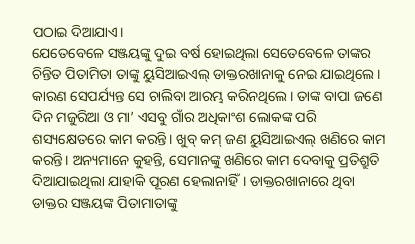ପଠାଇ ଦିଆଯାଏ।
ଯେତେବେଳେ ସଞ୍ଜୟଙ୍କୁ ଦୁଇ ବର୍ଷ ହୋଇଥିଲା ସେତେବେଳେ ତାଙ୍କର ଚିନ୍ତିତ ପିତାମିତା ତାଙ୍କୁ ୟୁସିଆଇଏଲ୍ ଡାକ୍ତରଖାନାକୁ ନେଇ ଯାଇଥିଲେ। କାରଣ ସେପର୍ଯ୍ୟନ୍ତ ସେ ଚାଲିବା ଆରମ୍ଭ କରିନଥିଲେ। ତାଙ୍କ ବାପା ଜଣେ ଦିନ ମଜୁରିଆ ଓ ମା’ ଏସବୁ ଗାଁର ଅଧିକାଂଶ ଲୋକଙ୍କ ପରି ଶସ୍ୟକ୍ଷେତରେ କାମ କରନ୍ତି। ଖୁବ୍ କମ୍ ଜଣ ୟୁସିଆଇଏଲ୍ ଖଣିରେ କାମ କରନ୍ତି। ଅନ୍ୟମାନେ କୁହନ୍ତି, ସେମାନଙ୍କୁ ଖଣିରେ କାମ ଦେବାକୁ ପ୍ରତିଶ୍ରୁତି ଦିଆଯାଇଥିଲା ଯାହାକି ପୂରଣ ହେଲାନାହିଁ। ଡାକ୍ତରଖାନାରେ ଥିବା ଡାକ୍ତର ସଞ୍ଜୟଙ୍କ ପିତାମାତାଙ୍କୁ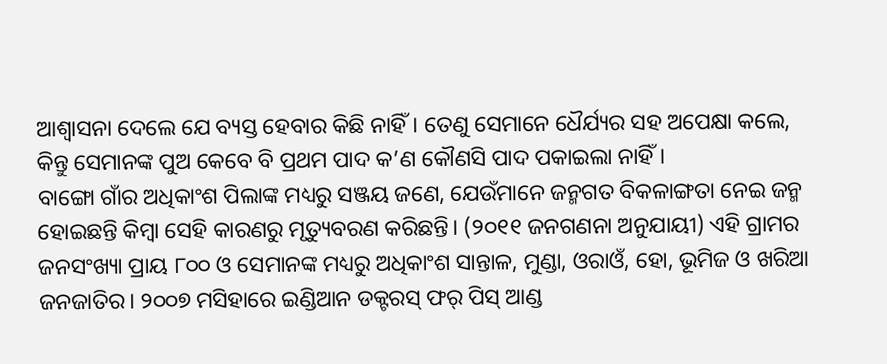ଆଶ୍ୱାସନା ଦେଲେ ଯେ ବ୍ୟସ୍ତ ହେବାର କିଛି ନାହିଁ। ତେଣୁ ସେମାନେ ଧୈର୍ଯ୍ୟର ସହ ଅପେକ୍ଷା କଲେ, କିନ୍ତୁ ସେମାନଙ୍କ ପୁଅ କେବେ ବି ପ୍ରଥମ ପାଦ କ’ଣ କୌଣସି ପାଦ ପକାଇଲା ନାହିଁ।
ବାଙ୍ଗୋ ଗାଁର ଅଧିକାଂଶ ପିଲାଙ୍କ ମଧ୍ୟରୁ ସଞ୍ଜୟ ଜଣେ, ଯେଉଁମାନେ ଜନ୍ମଗତ ବିକଳାଙ୍ଗତା ନେଇ ଜନ୍ମ ହୋଇଛନ୍ତି କିମ୍ବା ସେହି କାରଣରୁ ମୃତ୍ୟୁବରଣ କରିଛନ୍ତି। (୨୦୧୧ ଜନଗଣନା ଅନୁଯାୟୀ) ଏହି ଗ୍ରାମର ଜନସଂଖ୍ୟା ପ୍ରାୟ ୮୦୦ ଓ ସେମାନଙ୍କ ମଧ୍ୟରୁ ଅଧିକାଂଶ ସାନ୍ତାଳ, ମୁଣ୍ଡା, ଓରାଓଁ, ହୋ, ଭୂମିଜ ଓ ଖରିଆ ଜନଜାତିର। ୨୦୦୭ ମସିହାରେ ଇଣ୍ଡିଆନ ଡକ୍ଟରସ୍ ଫର୍ ପିସ୍ ଆଣ୍ଡ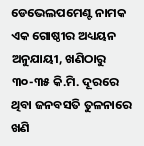ଡେଭେଲପମେଣ୍ଟ ନାମକ ଏକ ଗୋଷ୍ଠୀର ଅଧ୍ୟୟନ ଅନୁଯାୟୀ, ଖଣିଠାରୁ ୩୦-୩୫ କି.ମି. ଦୂରରେ ଥିବା ଜନବସତି ତୁଳନାରେ ଖଣି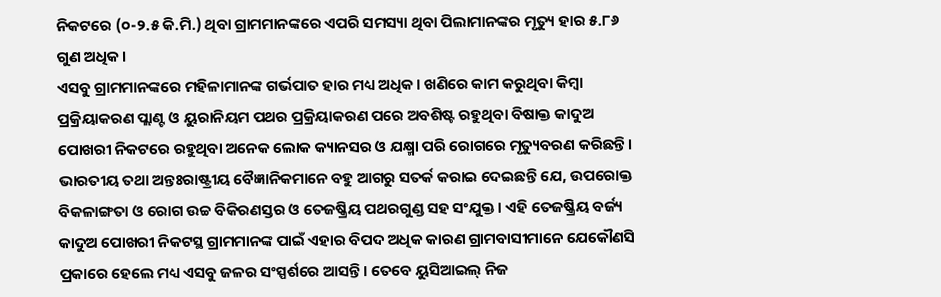ନିକଟରେ (୦-୨.୫ କି.ମି.) ଥିବା ଗ୍ରାମମାନଙ୍କରେ ଏପରି ସମସ୍ୟା ଥିବା ପିଲାମାନଙ୍କର ମୃତ୍ୟୁ ହାର ୫.୮୬ ଗୁଣ ଅଧିକ।
ଏସବୁ ଗ୍ରାମମାନଙ୍କରେ ମହିଳାମାନଙ୍କ ଗର୍ଭପାତ ହାର ମଧ୍ୟ ଅଧିକ। ଖଣିରେ କାମ କରୁଥିବା କିମ୍ବା ପ୍ରକ୍ରିୟାକରଣ ପ୍ଲାଣ୍ଟ ଓ ୟୁରାନିୟମ ପଥର ପ୍ରକ୍ରିୟାକରଣ ପରେ ଅବଶିଷ୍ଟ ରହୁଥିବା ବିଷାକ୍ତ କାଦୁଅ ପୋଖରୀ ନିକଟରେ ରହୁଥିବା ଅନେକ ଲୋକ କ୍ୟାନସର ଓ ଯକ୍ଷ୍ମା ପରି ରୋଗରେ ମୃତ୍ୟୁବରଣ କରିଛନ୍ତି।
ଭାରତୀୟ ତଥା ଅନ୍ତଃରାଷ୍ଟ୍ରୀୟ ବୈଜ୍ଞାନିକମାନେ ବହୁ ଆଗରୁ ସତର୍କ କରାଇ ଦେଇଛନ୍ତି ଯେ, ଉପରୋକ୍ତ ବିକଳାଙ୍ଗତା ଓ ରୋଗ ଉଚ୍ଚ ବିକିରଣସ୍ତର ଓ ତେଜଷ୍କ୍ରିୟ ପଥରଗୁଣ୍ଡ ସହ ସଂଯୁକ୍ତ। ଏହି ତେଜଷ୍କ୍ରିୟ ବର୍ଜ୍ୟ କାଦୁଅ ପୋଖରୀ ନିକଟସ୍ଥ ଗ୍ରାମମାନଙ୍କ ପାଇଁ ଏହାର ବିପଦ ଅଧିକ କାରଣ ଗ୍ରାମବାସୀମାନେ ଯେକୌଣସି ପ୍ରକାରେ ହେଲେ ମଧ୍ୟ ଏସବୁ ଜଳର ସଂସ୍ପର୍ଶରେ ଆସନ୍ତି। ତେବେ ୟୁସିଆଇଲ୍ ନିଜ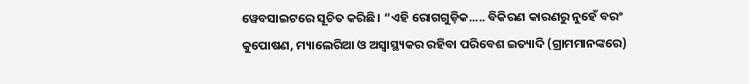ୱେବସାଇଟରେ ସୂଚିତ କରିଛି। “ଏହି ରୋଗଗୁଡ଼ିକ..... ବିକିରଣ କାରଣରୁ ନୁହେଁ ବରଂ କୁପୋଷଣ, ମ୍ୟାଲେରିଆ ଓ ଅସ୍ୱାସ୍ଥ୍ୟକର ରହିବା ପରିବେଶ ଇତ୍ୟାଦି (ଗ୍ରାମମାନଙ୍କରେ)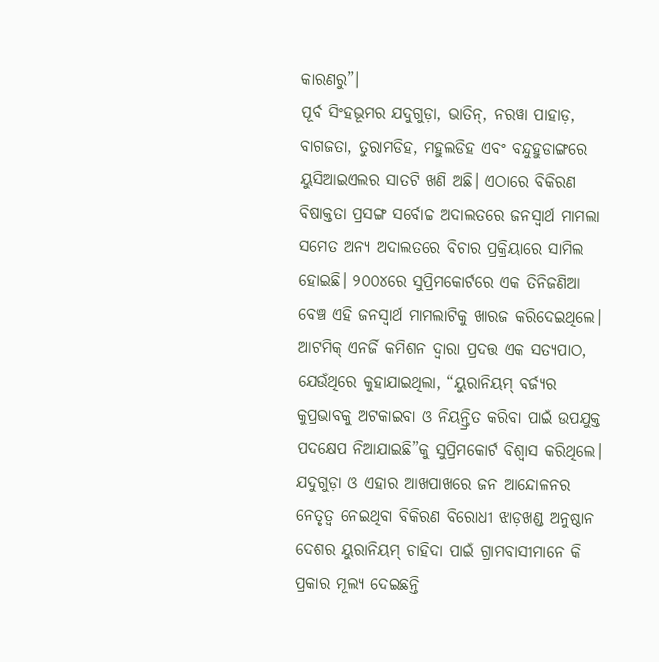କାରଣରୁ”।
ପୂର୍ବ ସିଂହଭୂମର ଯଦୁଗୁଡ଼ା, ଭାତିନ୍, ନରୱା ପାହାଡ଼, ବାଗଜତା, ତୁରାମଡିହ, ମହୁଲଡିହ ଏବଂ ବନ୍ଦୁହୁଡାଙ୍ଗରେ ୟୁସିଆଇଏଲର ସାତଟି ଖଣି ଅଛି। ଏଠାରେ ବିକିରଣ ବିଷାକ୍ତତା ପ୍ରସଙ୍ଗ ସର୍ବୋଚ୍ଚ ଅଦାଲତରେ ଜନସ୍ୱାର୍ଥ ମାମଲା ସମେତ ଅନ୍ୟ ଅଦାଲତରେ ବିଚାର ପ୍ରକ୍ରିୟାରେ ସାମିଲ ହୋଇଛି। ୨୦୦୪ରେ ସୁପ୍ରିମକୋର୍ଟରେ ଏକ ତିନିଜଣିଆ ବେଞ୍ଚ ଏହି ଜନସ୍ୱାର୍ଥ ମାମଲାଟିକୁ ଖାରଜ କରିଦେଇଥିଲେ। ଆଟମିକ୍ ଏନର୍ଜି କମିଶନ ଦ୍ୱାରା ପ୍ରଦତ୍ତ ଏକ ସତ୍ୟପାଠ, ଯେଉଁଥିରେ କୁହାଯାଇଥିଲା, “ୟୁରାନିୟମ୍ ବର୍ଜ୍ୟର କୁପ୍ରଭାବକୁ ଅଟକାଇବା ଓ ନିୟନ୍ତ୍ରିତ କରିବା ପାଇଁ ଉପଯୁକ୍ତ ପଦକ୍ଷେପ ନିଆଯାଇଛି”କୁ ସୁପ୍ରିମକୋର୍ଟ ବିଶ୍ୱାସ କରିଥିଲେ। ଯଦୁଗୁଡ଼ା ଓ ଏହାର ଆଖପାଖରେ ଜନ ଆନ୍ଦୋଳନର ନେତୃତ୍ୱ ନେଇଥିବା ବିକିରଣ ବିରୋଧୀ ଝାଡ଼ଖଣ୍ଡ ଅନୁଷ୍ଠାନ ଦେଶର ୟୁରାନିୟମ୍ ଚାହିଦା ପାଇଁ ଗ୍ରାମବାସୀମାନେ କି ପ୍ରକାର ମୂଲ୍ୟ ଦେଇଛନ୍ତି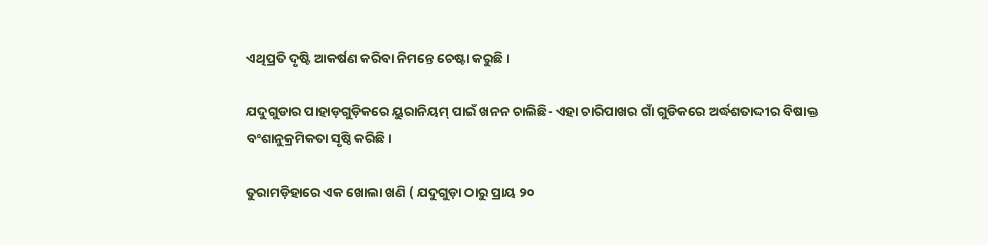ଏଥିପ୍ରତି ଦୃଷ୍ଟି ଆକର୍ଷଣ କରିବା ନିମନ୍ତେ ଚେଷ୍ଟା କରୁଛି।

ଯଦୁଗୁଡାର ପାହାଡ଼ଗୁଡ଼ିକରେ ୟୁରାନିୟମ୍ ପାଇଁ ଖନନ ଚାଲିଛି- ଏହା ଚାରିପାଖର ଗାଁ ଗୁଡିକରେ ଅର୍ଦ୍ଧଶତାଦ୍ଦୀର ବିଷାକ୍ତ ବଂଶାନୁକ୍ରମିକତା ସୃଷ୍ଠି କରିଛି।

ତୁରାମଡ଼ିହାରେ ଏକ ଖୋଲା ଖଣି ( ଯଦୁଗୁଡ଼ା ଠାରୁ ପ୍ରାୟ ୨୦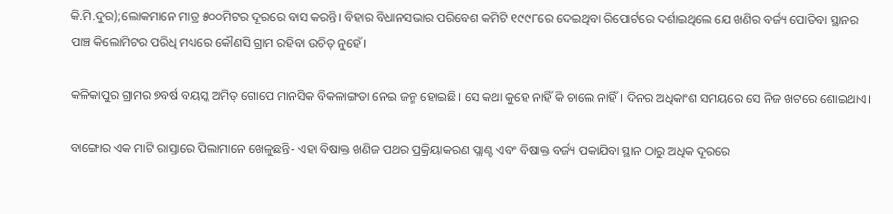କି.ମି.ଦୁର);ଲୋକମାନେ ମାତ୍ର ୫୦୦ମିଟର ଦୂରରେ ବାସ କରନ୍ତି। ବିହାର ବିଧାନସଭାର ପରିବେଶ କମିଟି ୧୯୯୮ରେ ଦେଇଥିବା ରିପୋର୍ଟରେ ଦର୍ଶାଇଥିଲେ ଯେ ଖଣିର ବର୍ଜ୍ୟ ପୋତିବା ସ୍ଥାନର ପାଞ୍ଚ କିଲୋମିଟର ପରିଧି ମଧ୍ୟରେ କୌଣସି ଗ୍ରାମ ରହିବା ଉଚିତ୍ ନୁହେଁ।

କଳିକାପୁର ଗ୍ରାମର ୭ବର୍ଷ ବୟସ୍କ ଅମିତ୍ ଗୋପେ ମାନସିକ ବିକଳାଙ୍ଗତା ନେଇ ଜନ୍ମ ହୋଇଛି। ସେ କଥା କୁହେ ନାହିଁ କି ଚାଲେ ନାହିଁ। ଦିନର ଅଧିକାଂଶ ସମୟରେ ସେ ନିଜ ଖଟରେ ଶୋଇଥାଏ।

ବାଙ୍ଗୋର ଏକ ମାଟି ରାସ୍ତାରେ ପିଲାମାନେ ଖେଳୁଛନ୍ତି- ଏହା ବିଷାକ୍ତ ଖଣିଜ ପଥର ପ୍ରକ୍ରିୟାକରଣ ପ୍ଲାଣ୍ଟ ଏବଂ ବିଷାକ୍ତ ବର୍ଜ୍ୟ ପକାଯିବା ସ୍ଥାନ ଠାରୁ ଅଧିକ ଦୂରରେ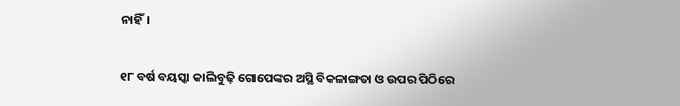ନାହିଁ।

୧୮ ବର୍ଷ ବୟସ୍କା କାଲିବୁଢ଼ି ଗୋପେଙ୍କର ଅସ୍ଥି ବିକଳାଙ୍ଗତା ଓ ଉପର ପିଠିରେ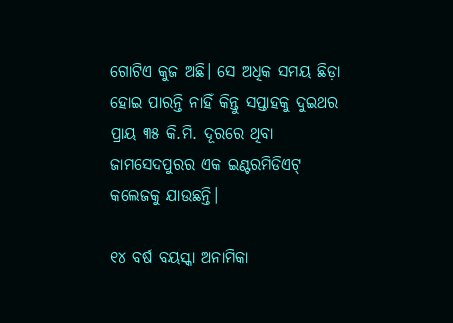ଗୋଟିଏ କୁଜ ଅଛି। ସେ ଅଧିକ ସମୟ ଛିଡ଼ା ହୋଇ ପାରନ୍ତି ନାହିଁ କିନ୍ତୁ ସପ୍ତାହକୁ ଦୁଇଥର ପ୍ରାୟ ୩୫ କି.ମି. ଦୂରରେ ଥିବା ଜାମସେଦପୁରର ଏକ ଇଣ୍ଟରମିଡିଏଟ୍ କଲେଜକୁ ଯାଉଛନ୍ତି।

୧୪ ବର୍ଷ ବୟସ୍କା ଅନାମିକା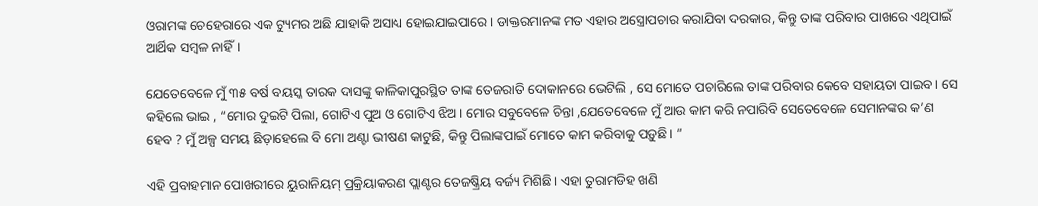ଓରାମଙ୍କ ଚେହେରାରେ ଏକ ଟ୍ୟୁମର ଅଛି ଯାହାକି ଅସାଧ୍ୟ ହୋଇଯାଇପାରେ। ଡାକ୍ତରମାନଙ୍କ ମତ ଏହାର ଅସ୍ତ୍ରୋପଚାର କରାଯିବା ଦରକାର, କିନ୍ତୁ ତାଙ୍କ ପରିବାର ପାଖରେ ଏଥିପାଇଁ ଆର୍ଥିକ ସମ୍ବଳ ନାହିଁ।

ଯେତେବେଳେ ମୁଁ ୩୫ ବର୍ଷ ବୟସ୍କ ତାରକ ଦାସଙ୍କୁ କାଳିକାପୁରସ୍ଥିତ ତାଙ୍କ ତେଜରାତି ଦୋକାନରେ ଭେଟିଲି , ସେ ମୋତେ ପଚାରିଲେ ତାଙ୍କ ପରିବାର କେବେ ସହାୟତା ପାଇବ। ସେ କହିଲେ ଭାଇ , “ମୋର ଦୁଇଟି ପିଲା, ଗୋଟିଏ ପୁଅ ଓ ଗୋଟିଏ ଝିଅ। ମୋର ସବୁବେଳେ ଚିନ୍ତା ,ଯେତେବେଳେ ମୁଁ ଆଉ କାମ କରି ନପାରିବି ସେତେବେଳେ ସେମାନଙ୍କର କ’ଣ ହେବ ? ମୁଁ ଅଳ୍ପ ସମୟ ଛିଡ଼ାହେଲେ ବି ମୋ ଅଣ୍ଟା ଭୀଷଣ କାଟୁଛି, କିନ୍ତୁ ପିଲାଙ୍କପାଇଁ ମୋତେ କାମ କରିବାକୁ ପଡ଼ୁଛି। ”

ଏହି ପ୍ରବାହମାନ ପୋଖରୀରେ ୟୁରାନିୟମ୍ ପ୍ରକ୍ରିୟାକରଣ ପ୍ଲାଣ୍ଟର ତେଜଷ୍କ୍ରିୟ ବର୍ଜ୍ୟ ମିଶିଛି। ଏହା ତୁରାମଡିହ ଖଣି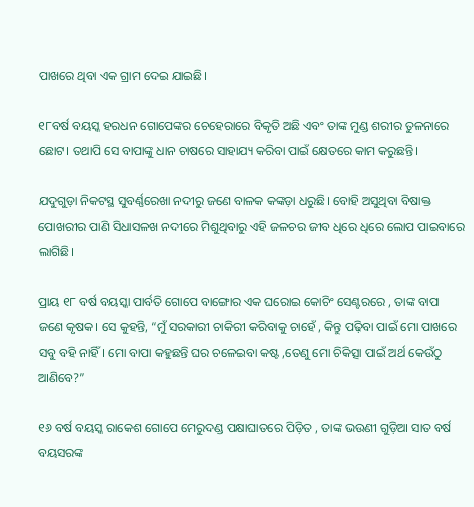ପାଖରେ ଥିବା ଏକ ଗ୍ରାମ ଦେଇ ଯାଇଛି।

୧୮ବର୍ଷ ବୟସ୍କ ହରଧନ ଗୋପେଙ୍କର ଚେହେରାରେ ବିକୃତି ଅଛି ଏବଂ ତାଙ୍କ ମୁଣ୍ଡ ଶରୀର ତୁଳନାରେ ଛୋଟ। ତଥାପି ସେ ବାପାଙ୍କୁ ଧାନ ଚାଷରେ ସାହାଯ୍ୟ କରିବା ପାଇଁ କ୍ଷେତରେ କାମ କରୁଛନ୍ତି।

ଯଦୁଗୁଡ଼ା ନିକଟସ୍ଥ ସୁବର୍ଣ୍ଣରେଖା ନଦୀରୁ ଜଣେ ବାଳକ କଙ୍କଡ଼ା ଧରୁଛି। ବୋହି ଅସୁଥିବା ବିଷାକ୍ତ ପୋଖରୀର ପାଣି ସିଧାସଳଖ ନଦୀରେ ମିଶୁଥିବାରୁ ଏହି ଜଳଚର ଜୀବ ଧିରେ ଧିରେ ଲୋପ ପାଇବାରେ ଲାଗିଛି।

ପ୍ରାୟ ୧୮ ବର୍ଷ ବୟସ୍କା ପାର୍ବତି ଗୋପେ ବାଙ୍ଗୋର ଏକ ଘରୋଇ କୋଚିଂ ସେଣ୍ଟରରେ , ତାଙ୍କ ବାପା ଜଣେ କୃଷକ। ସେ କୁହନ୍ତି, “ମୁଁ ସରକାରୀ ଚାକିରୀ କରିବାକୁ ଚାହେଁ , କିନ୍ତୁ ପଢ଼ିବା ପାଇଁ ମୋ ପାଖରେ ସବୁ ବହି ନାହିଁ। ମୋ ବାପା କହୁଛନ୍ତି ଘର ଚଳେଇବା କଷ୍ଟ ,ତେଣୁ ମୋ ଚିକିତ୍ସା ପାଇଁ ଅର୍ଥ କେଉଁଠୁ ଆଣିବେ?”

୧୬ ବର୍ଷ ବୟସ୍କ ରାକେଶ ଗୋପେ ମେରୁଦଣ୍ଡ ପକ୍ଷାଘାତରେ ପିଡ଼ିତ , ତାଙ୍କ ଭଉଣୀ ଗୁଡ଼ିଆ ସାତ ବର୍ଷ ବୟସରଙ୍କ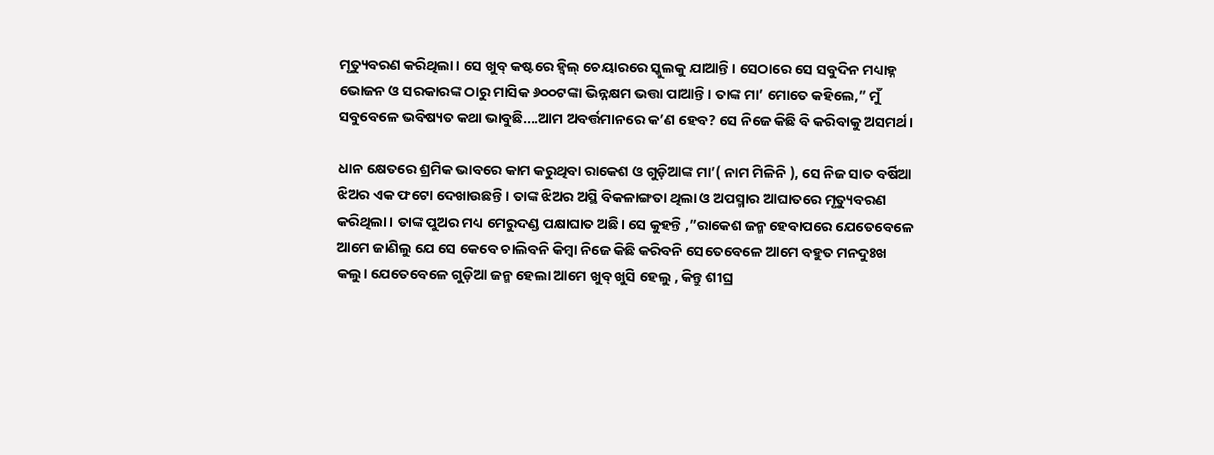ମୃତ୍ୟୁବରଣ କରିଥିଲା। ସେ ଖୁବ୍ କଷ୍ଟରେ ହ୍ୱିଲ୍ ଚେୟାରରେ ସ୍କୁଲକୁ ଯାଆନ୍ତି। ସେଠାରେ ସେ ସବୁଦିନ ମଧ୍ୟାହ୍ନ ଭୋଜନ ଓ ସରକାରଙ୍କ ଠାରୁ ମାସିକ ୬୦୦ଟଙ୍କା ଭିନ୍ନକ୍ଷମ ଭତ୍ତା ପାଆନ୍ତି। ତାଙ୍କ ମା’ ମୋତେ କହିଲେ,” ମୁଁ ସବୁବେଳେ ଭବିଷ୍ୟତ କଥା ଭାବୁଛି....ଆମ ଅବର୍ତ୍ତମାନରେ କ’ଣ ହେବ? ସେ ନିଜେ କିଛି ବି କରିବାକୁ ଅସମର୍ଥ।

ଧାନ କ୍ଷେତରେ ଶ୍ରମିକ ଭାବରେ କାମ କରୁଥିବା ରାକେଶ ଓ ଗୁଡ଼ିଆଙ୍କ ମା’( ନାମ ମିଳିନି ), ସେ ନିଜ ସାତ ବର୍ଷିଆ ଝିଅର ଏକ ଫଟୋ ଦେଖାଉଛନ୍ତି। ତାଙ୍କ ଝିଅର ଅସ୍ଥି ବିକଳାଙ୍ଗତା ଥିଲା ଓ ଅପସ୍ମାର ଆଘାତରେ ମୃତ୍ୟୁବରଣ କରିଥିଲା। ତାଙ୍କ ପୁଅର ମଧ୍ୟ ମେରୁଦଣ୍ଡ ପକ୍ଷାଘାତ ଅଛି। ସେ କୁହନ୍ତି ,”ରାକେଶ ଜନ୍ମ ହେବାପରେ ଯେତେବେଳେ ଆମେ ଜାଣିଲୁ ଯେ ସେ କେବେ ଚାଲିବନି କିମ୍ବା ନିଜେ କିଛି କରିବନି ସେତେବେଳେ ଆମେ ବହୁତ ମନଦୁଃଖ କଲୁ। ଯେତେବେଳେ ଗୁଡ଼ିଆ ଜନ୍ମ ହେଲା ଆମେ ଖୁବ୍ ଖୁସି ହେଲୁ , କିନ୍ତୁ ଶୀଘ୍ର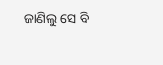ଜାଣିଲୁ ସେ ବି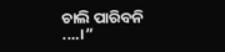ଚାଲି ପାରିବନି ....।”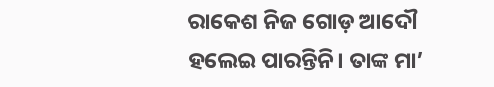ରାକେଶ ନିଜ ଗୋଡ଼ ଆଦୌ ହଲେଇ ପାରନ୍ତିନି। ତାଙ୍କ ମା’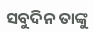ସବୁଦିନ ତାଙ୍କୁ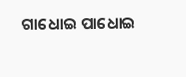ଗାଧୋଇ ପାଧୋଇ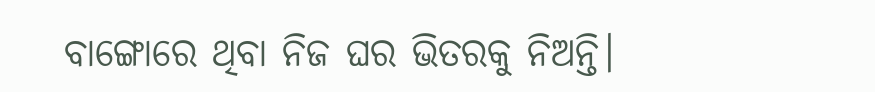ବାଙ୍ଗୋରେ ଥିବା ନିଜ ଘର ଭିତରକୁ ନିଅନ୍ତି।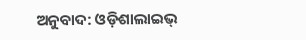ଅନୁବାଦ: ଓଡ଼ିଶାଲାଇଭ୍